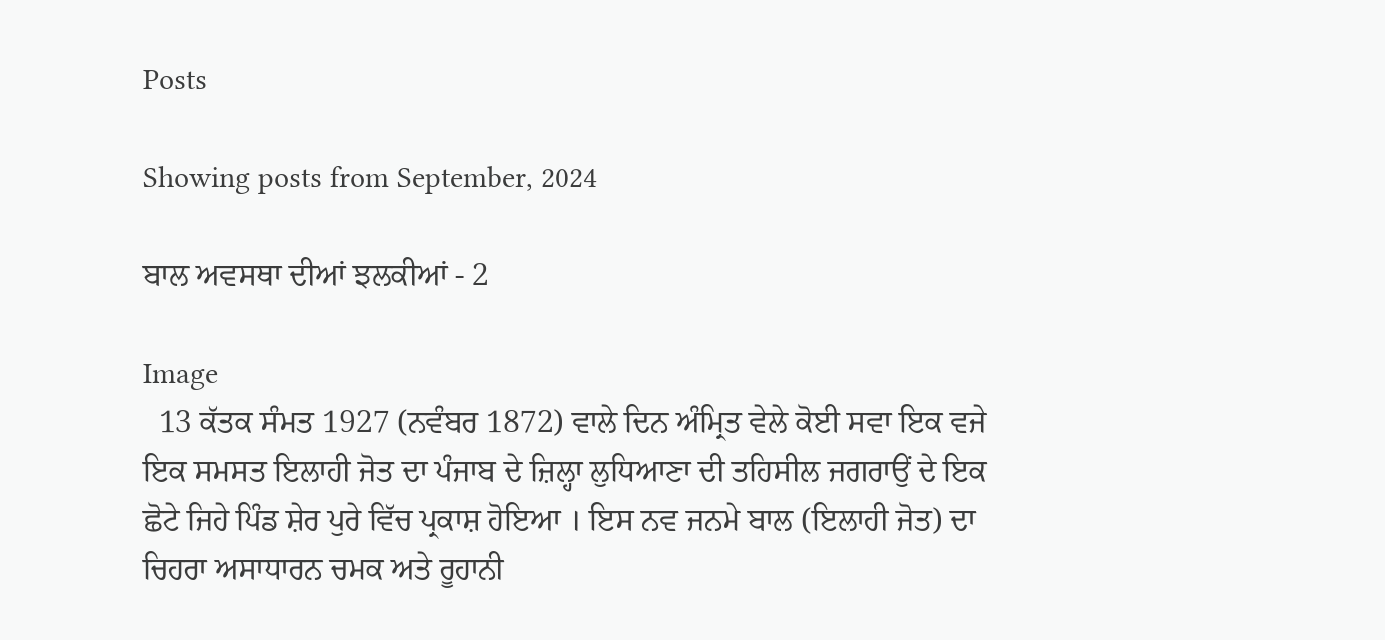Posts

Showing posts from September, 2024

ਬਾਲ ਅਵਸਥਾ ਦੀਆਂ ਝਲਕੀਆਂ - 2

Image
  13 ਕੱਤਕ ਸੰਮਤ 1927 (ਨਵੰਬਰ 1872) ਵਾਲੇ ਦਿਨ ਅੰਮ੍ਰਿਤ ਵੇਲੇ ਕੋਈ ਸਵਾ ਇਕ ਵਜੇ ਇਕ ਸਮਸਤ ਇਲਾਹੀ ਜੋਤ ਦਾ ਪੰਜਾਬ ਦੇ ਜ਼ਿਲ੍ਹਾ ਲੁਧਿਆਣਾ ਦੀ ਤਹਿਸੀਲ ਜਗਰਾਉਂ ਦੇ ਇਕ ਛੋਟੇ ਜਿਹੇ ਪਿੰਡ ਸ਼ੇਰ ਪੁਰੇ ਵਿੱਚ ਪ੍ਰਕਾਸ਼ ਹੋਇਆ । ਇਸ ਨਵ ਜਨਮੇ ਬਾਲ (ਇਲਾਹੀ ਜੋਤ) ਦਾ ਚਿਹਰਾ ਅਸਾਧਾਰਨ ਚਮਕ ਅਤੇ ਰੂਹਾਨੀ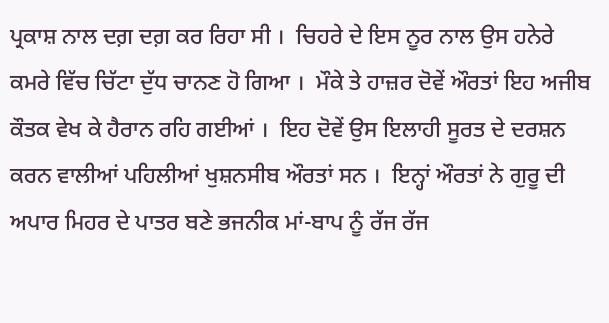ਪ੍ਰਕਾਸ਼ ਨਾਲ ਦਗ਼ ਦਗ਼ ਕਰ ਰਿਹਾ ਸੀ ।  ਚਿਹਰੇ ਦੇ ਇਸ ਨੂਰ ਨਾਲ ਉਸ ਹਨੇਰੇ ਕਮਰੇ ਵਿੱਚ ਚਿੱਟਾ ਦੁੱਧ ਚਾਨਣ ਹੋ ਗਿਆ ।  ਮੌਕੇ ਤੇ ਹਾਜ਼ਰ ਦੋਵੇਂ ਔਰਤਾਂ ਇਹ ਅਜੀਬ ਕੌਤਕ ਵੇਖ ਕੇ ਹੈਰਾਨ ਰਹਿ ਗਈਆਂ ।  ਇਹ ਦੋਵੇਂ ਉਸ ਇਲਾਹੀ ਸੂਰਤ ਦੇ ਦਰਸ਼ਨ ਕਰਨ ਵਾਲੀਆਂ ਪਹਿਲੀਆਂ ਖੁਸ਼ਨਸੀਬ ਔਰਤਾਂ ਸਨ ।  ਇਨ੍ਹਾਂ ਔਰਤਾਂ ਨੇ ਗੁਰੂ ਦੀ ਅਪਾਰ ਮਿਹਰ ਦੇ ਪਾਤਰ ਬਣੇ ਭਜਨੀਕ ਮਾਂ-ਬਾਪ ਨੂੰ ਰੱਜ ਰੱਜ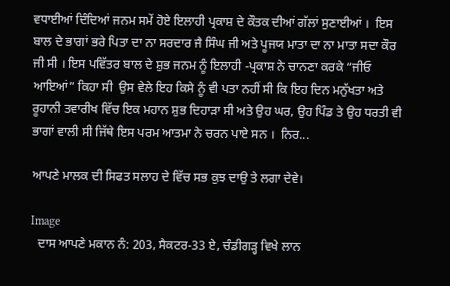ਵਧਾਈਆਂ ਦਿੰਦਿਆਂ ਜਨਮ ਸਮੇਂ ਹੋਏ ਇਲਾਹੀ ਪ੍ਰਕਾਸ਼ ਦੇ ਕੌਤਕ ਦੀਆਂ ਗੱਲਾਂ ਸੁਣਾਈਆਂ ।  ਇਸ ਬਾਲ ਦੇ ਭਾਗਾਂ ਭਰੇ ਪਿਤਾ ਦਾ ਨਾ ਸਰਦਾਰ ਜੈ ਸਿੰਘ ਜੀ ਅਤੇ ਪੂਜਯ ਮਾਤਾ ਦਾ ਨਾ ਮਾਤਾ ਸਦਾ ਕੌਰ ਜੀ ਸੀ । ਇਸ ਪਵਿੱਤਰ ਬਾਲ ਦੇ ਸ਼ੁਭ ਜਨਮ ਨੂੰ ਇਲਾਹੀ -ਪ੍ਰਕਾਸ਼ ਨੇ ਚਾਨਣਾ ਕਰਕੇ “ਜੀਓ ਆਇਆਂ” ਕਿਹਾ ਸੀ  ਉਸ ਵੇਲੇ ਇਹ ਕਿਸੇ ਨੂੰ ਵੀ ਪਤਾ ਨਹੀਂ ਸੀ ਕਿ ਇਹ ਦਿਨ ਮਨੁੱਖਤਾ ਅਤੇ ਰੂਹਾਨੀ ਤਵਾਰੀਖ ਵਿੱਚ ਇਕ ਮਹਾਨ ਸ਼ੁਭ ਦਿਹਾੜਾ ਸੀ ਅਤੇ ਉਹ ਘਰ, ਉਹ ਪਿੰਡ ਤੇ ਉਹ ਧਰਤੀ ਵੀ ਭਾਗਾਂ ਵਾਲੀ ਸੀ ਜਿੱਥੇ ਇਸ ਪਰਮ ਆਤਮਾ ਨੇ ਚਰਨ ਪਾਏ ਸਨ ।  ਨਿਰ...

ਆਪਣੇ ਮਾਲਕ ਦੀ ਸਿਫਤ ਸਲਾਹ ਦੇ ਵਿੱਚ ਸਭ ਕੁਝ ਦਾਉ ਤੇ ਲਗਾ ਦੇਵੇ।

Image
  ਦਾਸ ਆਪਣੇ ਮਕਾਨ ਨੰ: 203, ਸੈਕਟਰ-33 ਏ, ਚੰਡੀਗੜ੍ਹ ਵਿਖੇ ਲਾਨ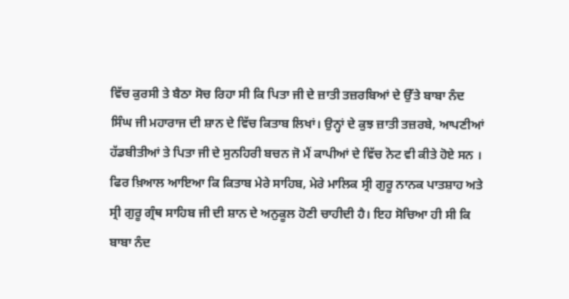ਵਿੱਚ ਕੁਰਸੀ ਤੇ ਬੈਠਾ ਸੋਚ ਰਿਹਾ ਸੀ ਕਿ ਪਿਤਾ ਜੀ ਦੇ ਜ਼ਾਤੀ ਤਜ਼ਰਬਿਆਂ ਦੇ ਉੱਤੇ ਬਾਬਾ ਨੰਦ ਸਿੰਘ ਜੀ ਮਹਾਰਾਜ ਦੀ ਸ਼ਾਨ ਦੇ ਵਿੱਚ ਕਿਤਾਬ ਲਿਖਾਂ। ਉਨ੍ਹਾਂ ਦੇ ਕੁਝ ਜ਼ਾਤੀ ਤਜ਼ਰਬੇ, ਆਪਣੀਆਂ ਹੱਡਬੀਤੀਆਂ ਤੇ ਪਿਤਾ ਜੀ ਦੇ ਸੁਨਹਿਰੀ ਬਚਨ ਜੋ ਮੈਂ ਕਾਪੀਆਂ ਦੇ ਵਿੱਚ ਨੋਟ ਵੀ ਕੀਤੇ ਹੋਏ ਸਨ ।  ਫਿਰ ਖ਼ਿਆਲ ਆਇਆ ਕਿ ਕਿਤਾਬ ਮੇਰੇ ਸਾਹਿਬ, ਮੇਰੇ ਮਾਲਿਕ ਸ੍ਰੀ ਗੁਰੂ ਨਾਨਕ ਪਾਤਸ਼ਾਹ ਅਤੇ ਸ੍ਰੀ ਗੁਰੂ ਗ੍ਰੰਥ ਸਾਹਿਬ ਜੀ ਦੀ ਸ਼ਾਨ ਦੇ ਅਨੁਕੂਲ ਹੋਣੀ ਚਾਹੀਦੀ ਹੈ। ਇਹ ਸੋਚਿਆ ਹੀ ਸੀ ਕਿ ਬਾਬਾ ਨੰਦ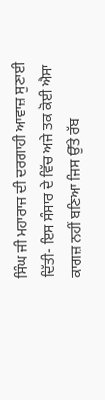ਸਿੰਘ ਜੀ ਮਹਾਰਾਜ ਦੀ ਦਰਗਾਹੀ ਆਵਾਜ਼ ਸੁਣਾਈ ਦਿੱਤੀ- ਇਸ ਸੰਸਾਰ ਦੇ ਵਿੱਚ ਅਜੇ ਤਕ ਕੋਈ ਐਸਾ ਕਾਗਜ਼ ਨਹੀਂ ਬਣਿਆ ਜਿਸ ਉੱਤੇ ਰੱਬ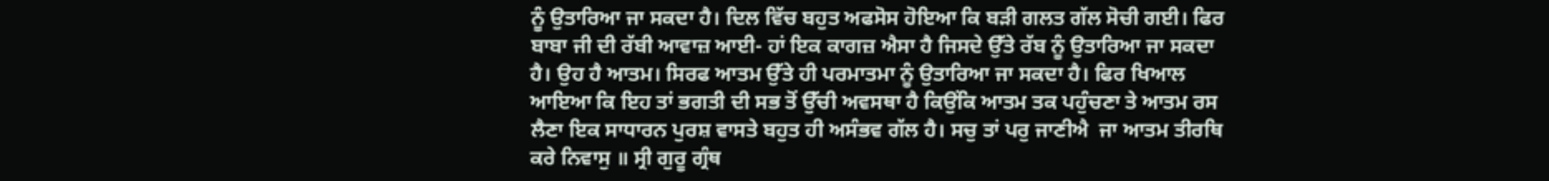ਨੂੰ ਉਤਾਰਿਆ ਜਾ ਸਕਦਾ ਹੈ। ਦਿਲ ਵਿੱਚ ਬਹੁਤ ਅਫਸੋਸ ਹੋਇਆ ਕਿ ਬੜੀ ਗਲਤ ਗੱਲ ਸੋਚੀ ਗਈ। ਫਿਰ ਬਾਬਾ ਜੀ ਦੀ ਰੱਬੀ ਆਵਾਜ਼ ਆਈ- ਹਾਂ ਇਕ ਕਾਗਜ਼ ਐਸਾ ਹੈ ਜਿਸਦੇ ਉੱਤੇ ਰੱਬ ਨੂੰ ਉਤਾਰਿਆ ਜਾ ਸਕਦਾ ਹੈ। ਉਹ ਹੈ ਆਤਮ। ਸਿਰਫ ਆਤਮ ਉੱਤੇ ਹੀ ਪਰਮਾਤਮਾ ਨੂੰ ਉਤਾਰਿਆ ਜਾ ਸਕਦਾ ਹੈ। ਫਿਰ ਖਿਆਲ ਆਇਆ ਕਿ ਇਹ ਤਾਂ ਭਗਤੀ ਦੀ ਸਭ ਤੋਂ ਉੱਚੀ ਅਵਸਥਾ ਹੈ ਕਿਉਂਕਿ ਆਤਮ ਤਕ ਪਹੁੰਚਣਾ ਤੇ ਆਤਮ ਰਸ ਲੈਣਾ ਇਕ ਸਾਧਾਰਨ ਪੁਰਸ਼ ਵਾਸਤੇ ਬਹੁਤ ਹੀ ਅਸੰਭਵ ਗੱਲ ਹੈ। ਸਚੁ ਤਾਂ ਪਰੁ ਜਾਣੀਐ  ਜਾ ਆਤਮ ਤੀਰਥਿ ਕਰੇ ਨਿਵਾਸੁ ॥ ਸ੍ਰੀ ਗੁਰੂ ਗ੍ਰੰਥ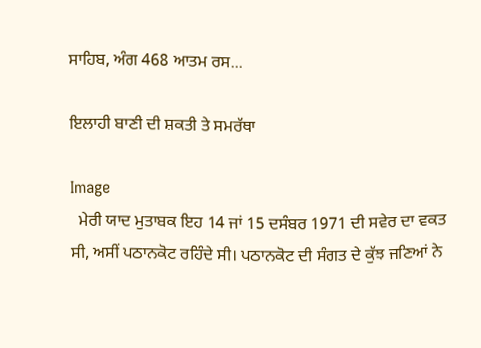ਸਾਹਿਬ, ਅੰਗ 468 ਆਤਮ ਰਸ...

ਇਲਾਹੀ ਬਾਣੀ ਦੀ ਸ਼ਕਤੀ ਤੇ ਸਮਰੱਥਾ

Image
  ਮੇਰੀ ਯਾਦ ਮੁਤਾਬਕ ਇਹ 14 ਜਾਂ 15 ਦਸੰਬਰ 1971 ਦੀ ਸਵੇਰ ਦਾ ਵਕਤ ਸੀ, ਅਸੀਂ ਪਠਾਨਕੋਟ ਰਹਿੰਦੇ ਸੀ। ਪਠਾਨਕੋਟ ਦੀ ਸੰਗਤ ਦੇ ਕੁੱਝ ਜਣਿਆਂ ਨੇ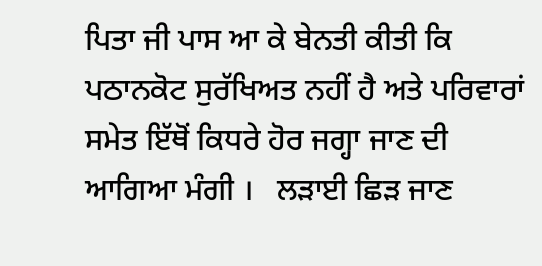ਪਿਤਾ ਜੀ ਪਾਸ ਆ ਕੇ ਬੇਨਤੀ ਕੀਤੀ ਕਿ ਪਠਾਨਕੋਟ ਸੁਰੱਖਿਅਤ ਨਹੀਂ ਹੈ ਅਤੇ ਪਰਿਵਾਰਾਂ ਸਮੇਤ ਇੱਥੋਂ ਕਿਧਰੇ ਹੋਰ ਜਗ੍ਹਾ ਜਾਣ ਦੀ ਆਗਿਆ ਮੰਗੀ ।   ਲੜਾਈ ਛਿੜ ਜਾਣ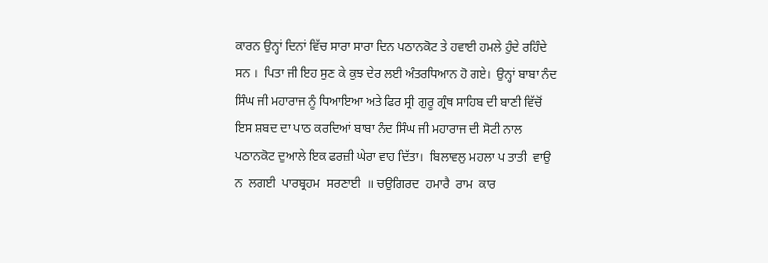ਕਾਰਨ ਉਨ੍ਹਾਂ ਦਿਨਾਂ ਵਿੱਚ ਸਾਰਾ ਸਾਰਾ ਦਿਨ ਪਠਾਨਕੋਟ ਤੇ ਹਵਾਈ ਹਮਲੇ ਹੁੰਦੇ ਰਹਿੰਦੇ ਸਨ ।  ਪਿਤਾ ਜੀ ਇਹ ਸੁਣ ਕੇ ਕੁਝ ਦੇਰ ਲਈ ਅੰਤਰਧਿਆਨ ਹੋ ਗਏ।  ਉਨ੍ਹਾਂ ਬਾਬਾ ਨੰਦ ਸਿੰਘ ਜੀ ਮਹਾਰਾਜ ਨੂੰ ਧਿਆਇਆ ਅਤੇ ਫਿਰ ਸ੍ਰੀ ਗੁਰੂ ਗ੍ਰੰਥ ਸਾਹਿਬ ਦੀ ਬਾਣੀ ਵਿੱਚੋਂ ਇਸ ਸ਼ਬਦ ਦਾ ਪਾਠ ਕਰਦਿਆਂ ਬਾਬਾ ਨੰਦ ਸਿੰਘ ਜੀ ਮਹਾਰਾਜ ਦੀ ਸੋਟੀ ਨਾਲ ਪਠਾਨਕੋਟ ਦੁਆਲੇ ਇਕ ਫਰਜ਼ੀ ਘੇਰਾ ਵਾਹ ਦਿੱਤਾ।  ਬਿਲਾਵਲੁ ਮਹਲਾ ਪ ਤਾਤੀ  ਵਾਉ  ਨ  ਲਗਈ  ਪਾਰਬ੍ਰਹਮ  ਸਰਣਾਈ  ॥ ਚਉਗਿਰਦ  ਹਮਾਰੈ  ਰਾਮ  ਕਾਰ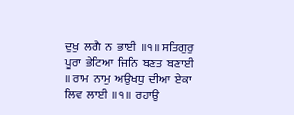ਦੁਖੁ  ਲਗੈ  ਨ  ਭਾਈ  ॥੧॥ ਸਤਿਗੁਰੁ  ਪੂਰਾ  ਭੇਟਿਆ  ਜਿਨਿ  ਬਣਤ  ਬਣਾਈ  ॥ ਰਾਮ  ਨਾਮੁ  ਅਉਖਧੁ  ਦੀਆ  ਏਕਾ  ਲਿਵ  ਲਾਈ  ॥੧॥  ਰਹਾਉ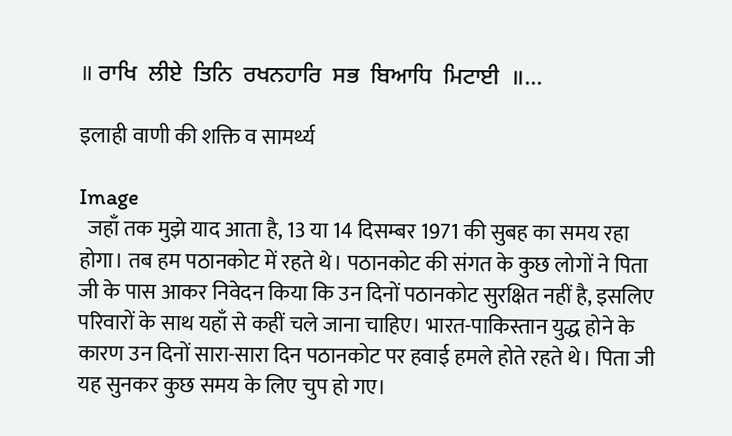॥ ਰਾਖਿ  ਲੀਏ  ਤਿਨਿ  ਰਖਨਹਾਰਿ  ਸਭ  ਬਿਆਧਿ  ਮਿਟਾਈ  ॥...

इलाही वाणी की शक्ति व सामर्थ्य

Image
  जहाँ तक मुझे याद आता है, 13 या 14 दिसम्बर 1971 की सुबह का समय रहा होगा। तब हम पठानकोट में रहते थे। पठानकोट की संगत के कुछ लोगों ने पिता जी के पास आकर निवेदन किया कि उन दिनों पठानकोट सुरक्षित नहीं है, इसलिए परिवारों के साथ यहाँ से कहीं चले जाना चाहिए। भारत-पाकिस्तान युद्ध होने के कारण उन दिनों सारा-सारा दिन पठानकोट पर हवाई हमले होते रहते थे। पिता जी यह सुनकर कुछ समय के लिए चुप हो गए।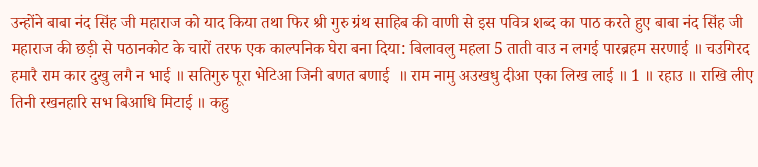उन्होंने बाबा नंद सिंह जी महाराज को याद किया तथा फिर श्री गुरु ग्रंथ साहिब की वाणी से इस पवित्र शब्द का पाठ करते हुए बाबा नंद सिंह जी महाराज की छड़ी से पठानकोट के चारों तरफ एक काल्पनिक घेरा बना दिया: बिलावलु महला 5 ताती वाउ न लगई पारब्रहम सरणाई ॥ चउगिरद हमारै राम कार दुखु लगै न भाई ॥ सतिगुरु पूरा भेटिआ जिनी बणत बणाई  ॥ राम नामु अउखधु दीआ एका लिख लाई ॥ 1 ॥ रहाउ ॥ राखि लीए तिनी रखनहारि सभ बिआधि मिटाई ॥ कहु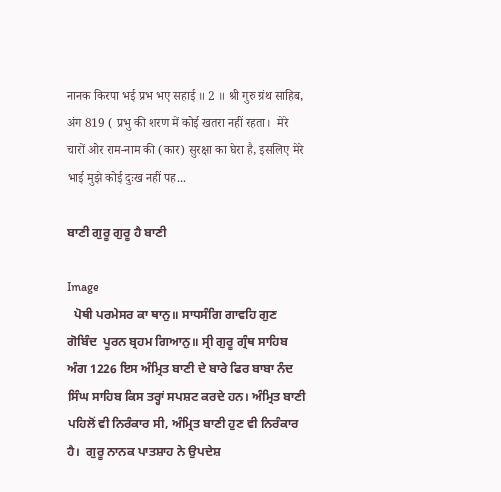नानक किरपा भई प्रभ भए सहाई ॥ 2 ॥ श्री गुरु ग्रंथ साहिब, अंग 819 ( प्रभु की शरण में कोई खतरा नहीं रहता।  मेरे चारों ओर राम-नाम की (कार) सुरक्षा का घेरा है, इसलिए मेरे भाई मुझे कोई दुःख नहीं पह...

ਬਾਣੀ ਗੁਰੂ ਗੁਰੂ ਹੈ ਬਾਣੀ

Image
  ਪੋਥੀ ਪਰਮੇਸਰ ਕਾ ਥਾਨੁ॥ ਸਾਧਸੰਗਿ ਗਾਵਹਿ ਗੁਣ ਗੋਬਿੰਦ  ਪੂਰਨ ਬ੍ਰਹਮ ਗਿਆਨੁ॥ ਸ੍ਰੀ ਗੁਰੂ ਗ੍ਰੰਥ ਸਾਹਿਬ ਅੰਗ 1226 ਇਸ ਅੰਮ੍ਰਿਤ ਬਾਣੀ ਦੇ ਬਾਰੇ ਫਿਰ ਬਾਬਾ ਨੰਦ ਸਿੰਘ ਸਾਹਿਬ ਕਿਸ ਤਰ੍ਹਾਂ ਸਪਸ਼ਟ ਕਰਦੇ ਹਨ। ਅੰਮ੍ਰਿਤ ਬਾਣੀ ਪਹਿਲੋਂ ਵੀ ਨਿਰੰਕਾਰ ਸੀ, ਅੰਮ੍ਰਿਤ ਬਾਣੀ ਹੁਣ ਵੀ ਨਿਰੰਕਾਰ ਹੈ।  ਗੁਰੂ ਨਾਨਕ ਪਾਤਸ਼ਾਹ ਨੇ ਉਪਦੇਸ਼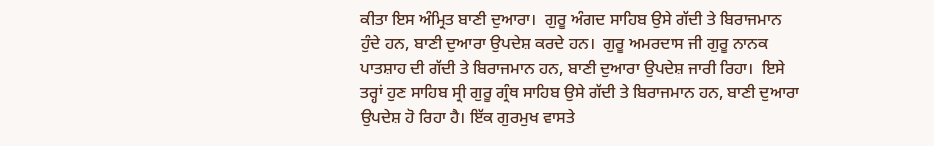ਕੀਤਾ ਇਸ ਅੰਮ੍ਰਿਤ ਬਾਣੀ ਦੁਆਰਾ।  ਗੁਰੂ ਅੰਗਦ ਸਾਹਿਬ ਉਸੇ ਗੱਦੀ ਤੇ ਬਿਰਾਜਮਾਨ ਹੁੰਦੇ ਹਨ, ਬਾਣੀ ਦੁਆਰਾ ਉਪਦੇਸ਼ ਕਰਦੇ ਹਨ।  ਗੁਰੂ ਅਮਰਦਾਸ ਜੀ ਗੁਰੂ ਨਾਨਕ ਪਾਤਸ਼ਾਹ ਦੀ ਗੱਦੀ ਤੇ ਬਿਰਾਜਮਾਨ ਹਨ, ਬਾਣੀ ਦੁਆਰਾ ਉਪਦੇਸ਼ ਜਾਰੀ ਰਿਹਾ।  ਇਸੇ ਤਰ੍ਹਾਂ ਹੁਣ ਸਾਹਿਬ ਸ੍ਰੀ ਗੁਰੂ ਗ੍ਰੰਥ ਸਾਹਿਬ ਉਸੇ ਗੱਦੀ ਤੇ ਬਿਰਾਜਮਾਨ ਹਨ, ਬਾਣੀ ਦੁਆਰਾ ਉਪਦੇਸ਼ ਹੋ ਰਿਹਾ ਹੈ। ਇੱਕ ਗੁਰਮੁਖ ਵਾਸਤੇ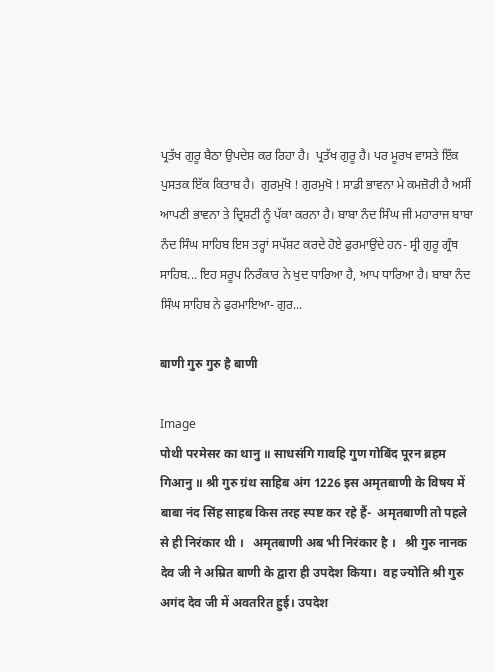ਪ੍ਰਤੱਖ ਗੁਰੂ ਬੈਠਾ ਉਪਦੇਸ਼ ਕਰ ਰਿਹਾ ਹੈ।  ਪ੍ਰਤੱਖ ਗੁਰੂ ਹੈ। ਪਰ ਮੂਰਖ ਵਾਸਤੇ ਇੱਕ ਪੁਸਤਕ ਇੱਕ ਕਿਤਾਬ ਹੈ।  ਗੁਰਮੁਖੋ ! ਗੁਰਮੁਖੋ ! ਸਾਡੀ ਭਾਵਨਾ ਮੇ ਕਮਜ਼ੋਰੀ ਹੈ ਅਸੀਂ ਆਪਣੀ ਭਾਵਨਾ ਤੇ ਦ੍ਰਿਸ਼ਟੀ ਨੂੰ ਪੱਕਾ ਕਰਨਾ ਹੈ। ਬਾਬਾ ਨੰਦ ਸਿੰਘ ਜੀ ਮਹਾਰਾਜ ਬਾਬਾ ਨੰਦ ਸਿੰਘ ਸਾਹਿਬ ਇਸ ਤਰ੍ਹਾਂ ਸਪੱਸ਼ਟ ਕਰਦੇ ਹੋਏ ਫੁਰਮਾਉਂਦੇ ਹਨ- ਸ੍ਰੀ ਗੁਰੂ ਗ੍ਰੰਥ ਸਾਹਿਬ... ਇਹ ਸਰੂਪ ਨਿਰੰਕਾਰ ਨੇ ਖੁਦ ਧਾਰਿਆ ਹੈ, ਆਪ ਧਾਰਿਆ ਹੈ। ਬਾਬਾ ਨੰਦ ਸਿੰਘ ਸਾਹਿਬ ਨੇ ਫੁਰਮਾਇਆ- ਗੁਰ...

बाणी गुरु गुरु है बाणी

Image
पोथी परमेसर का थानु ॥ साधसंगि गावहि गुण गोबिंद पूरन ब्रहम गिआनु ॥ श्री गुरु ग्रंथ साहिब अंग 1226 इस अमृतबाणी के विषय में बाबा नंद सिंह साहब किस तरह स्पष्ट कर रहे हैं-  अमृतबाणी तो पहले से ही निरंकार थी ।   अमृतबाणी अब भी निरंकार है ।   श्री गुरु नानक देव जी ने अम्रित बाणी के द्वारा ही उपदेश किया।  वह ज्योति श्री गुरु अगंद देव जी में अवतरित हुई। उपदेश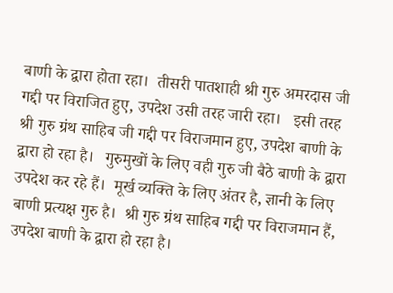बाणी के द्वारा होता रहा।  तीसरी पातशाही श्री गुरु अमरदास जी गद्दी पर विराजित हुए, उपदेश उसी तरह जारी रहा।   इसी तरह श्री गुरु ग्रंथ साहिब जी गद्दी पर विराजमान हुए, उपदेश बाणी के द्वारा हो रहा है।   गुरुमुखों के लिए वही गुरु जी बैठे बाणी के द्वारा उपदेश कर रहे हैं।  मूर्ख व्यक्ति के लिए अंतर है, ज्ञानी के लिए बाणी प्रत्यक्ष गुरु है।  श्री गुरु ग्रंथ साहिब गद्दी पर विराजमान हैं, उपदेश बाणी के द्वारा हो रहा है।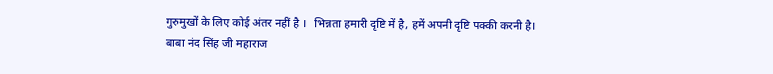गुरुमुखों के लिए कोई अंतर नहीं है ।   भिन्नता हमारी दृष्टि में है, हमें अपनी दृष्टि पक्की करनी है। बाबा नंद सिंह जी महाराज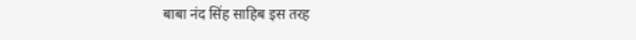बाबा नंद सिंह साहिब इस तरह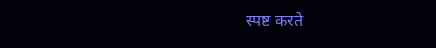स्पष्ट करते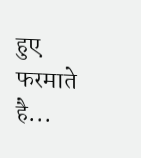हुए फरमाते है...